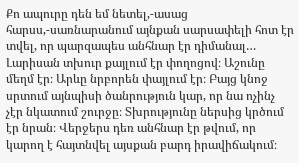Քո ապուրը դեն եմ նետել,-ասաց հարսս,-սառնարանում այնքան սարսափելի հոտ էր տվել, որ պարզապես անհնար էր դիմանալ…
Լարիսան տխուր քայլում էր փողոցով։ Աշունը մեղմ էր։ Արևը նրբորեն փայլում էր։ Բայց կնոջ սրտում այնպիսի ծանրություն կար, որ նա ոչինչ չէր նկատում շուրջը։ Տխրությունը ներսից կրծում էր նրան։ Վերջերս դեռ անհնար էր թվում, որ կարող է հայտնվել այսքան բարդ իրավիճակում։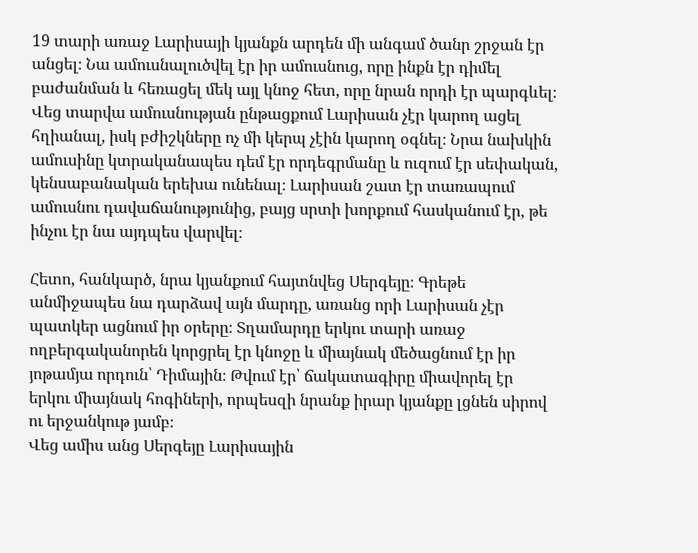19 տարի առաջ Լարիսայի կյանքն արդեն մի անգամ ծանր շրջան էր անցել։ Նա ամուսնալուծվել էր իր ամուսնուց, որը ինքն էր դիմել բաժանման և հեռացել մեկ այլ կնոջ հետ, որը նրան որդի էր պարգևել։ Վեց տարվա ամուսնության ընթացքում Լարիսան չէր կարող ացել հղիանալ, իսկ բժիշկները ոչ մի կերպ չէին կարող օգնել։ Նրա նախկին ամուսինը կտրականապես դեմ էր որդեգրմանը և ուզում էր սեփական, կենսաբանական երեխա ունենալ։ Լարիսան շատ էր տառապում ամուսնու դավաճանությունից, բայց սրտի խորքում հասկանում էր, թե ինչու էր նա այդպես վարվել։

Հետո, հանկարծ, նրա կյանքում հայտնվեց Սերգեյը։ Գրեթե անմիջապես նա դարձավ այն մարդը, առանց որի Լարիսան չէր պատկեր ացնում իր օրերը։ Տղամարդը երկու տարի առաջ ողբերգականորեն կորցրել էր կնոջը և միայնակ մեծացնում էր իր յոթամյա որդուն՝ Դիմային։ Թվում էր՝ ճակատագիրը միավորել էր երկու միայնակ հոգիների, որպեսզի նրանք իրար կյանքը լցնեն սիրով ու երջանկութ յամբ։
Վեց ամիս անց Սերգեյը Լարիսային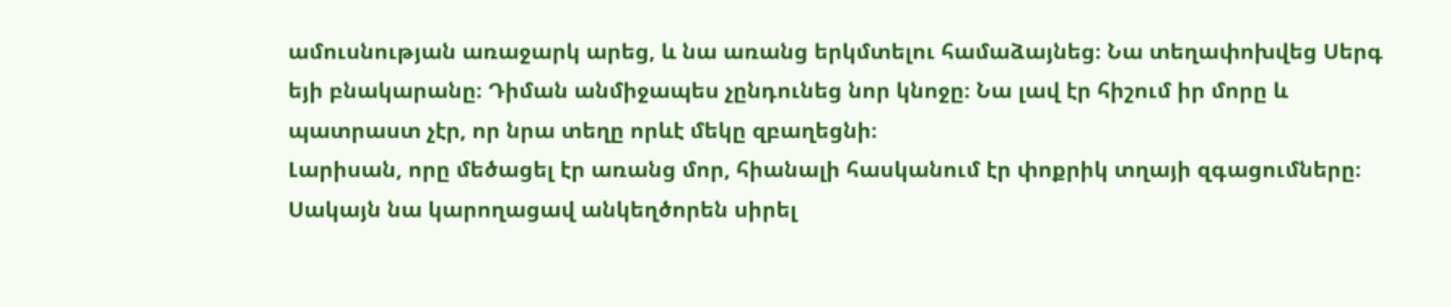ամուսնության առաջարկ արեց, և նա առանց երկմտելու համաձայնեց։ Նա տեղափոխվեց Սերգ եյի բնակարանը։ Դիման անմիջապես չընդունեց նոր կնոջը։ Նա լավ էր հիշում իր մորը և պատրաստ չէր, որ նրա տեղը որևէ մեկը զբաղեցնի։
Լարիսան, որը մեծացել էր առանց մոր, հիանալի հասկանում էր փոքրիկ տղայի զգացումները։ Սակայն նա կարողացավ անկեղծորեն սիրել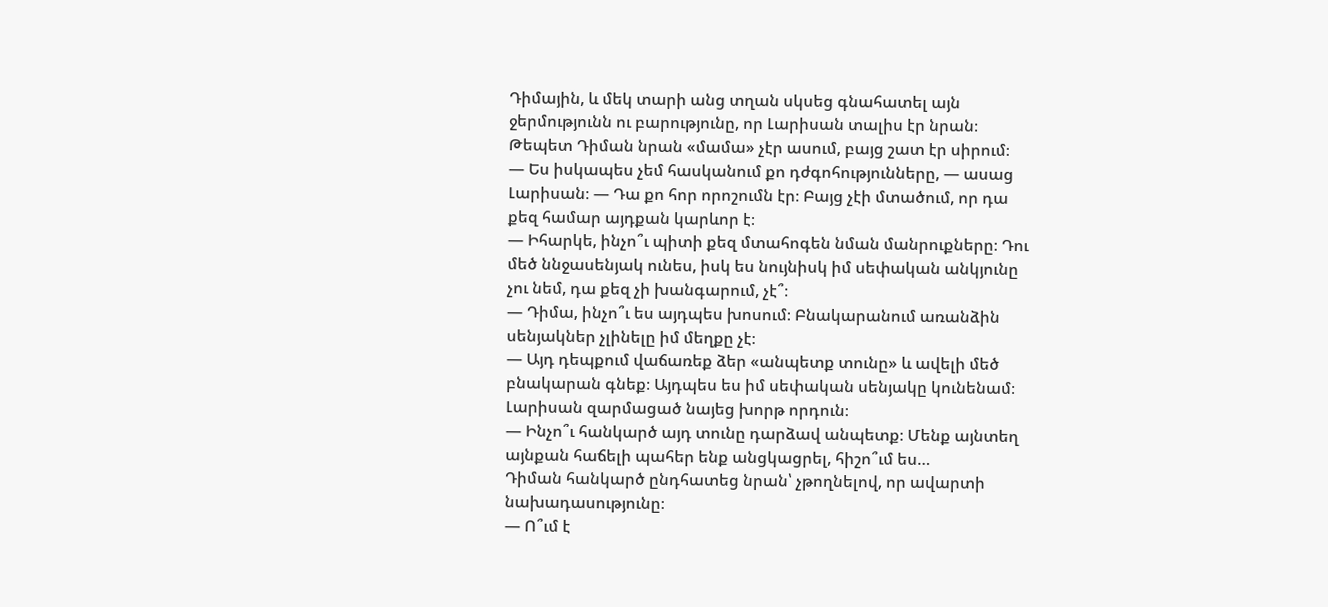Դիմային, և մեկ տարի անց տղան սկսեց գնահատել այն ջերմությունն ու բարությունը, որ Լարիսան տալիս էր նրան։ Թեպետ Դիման նրան «մամա» չէր ասում, բայց շատ էր սիրում։
— Ես իսկապես չեմ հասկանում քո դժգոհությունները, — ասաց Լարիսան։ — Դա քո հոր որոշումն էր։ Բայց չէի մտածում, որ դա քեզ համար այդքան կարևոր է։
— Իհարկե, ինչո՞ւ պիտի քեզ մտահոգեն նման մանրուքները։ Դու մեծ ննջասենյակ ունես, իսկ ես նույնիսկ իմ սեփական անկյունը չու նեմ, դա քեզ չի խանգարում, չէ՞։
— Դիմա, ինչո՞ւ ես այդպես խոսում։ Բնակարանում առանձին սենյակներ չլինելը իմ մեղքը չէ։
— Այդ դեպքում վաճառեք ձեր «անպետք տունը» և ավելի մեծ բնակարան գնեք։ Այդպես ես իմ սեփական սենյակը կունենամ։
Լարիսան զարմացած նայեց խորթ որդուն։
— Ինչո՞ւ հանկարծ այդ տունը դարձավ անպետք։ Մենք այնտեղ այնքան հաճելի պահեր ենք անցկացրել, հիշո՞ւմ ես…
Դիման հանկարծ ընդհատեց նրան՝ չթողնելով, որ ավարտի նախադասությունը։
— Ո՞ւմ է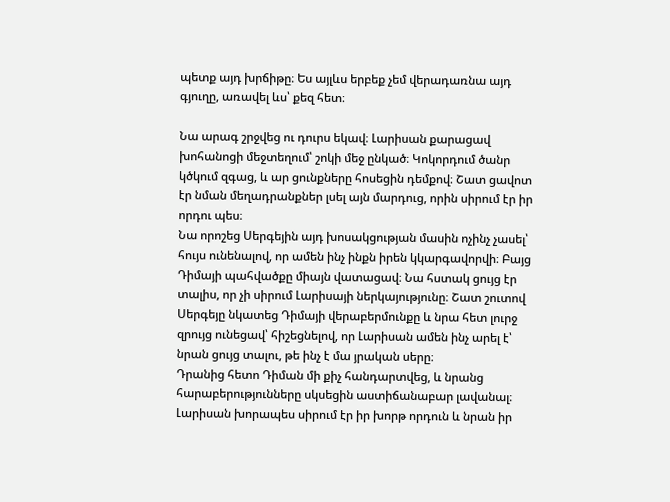պետք այդ խրճիթը։ Ես այլևս երբեք չեմ վերադառնա այդ գյուղը, առավել ևս՝ քեզ հետ։

Նա արագ շրջվեց ու դուրս եկավ։ Լարիսան քարացավ խոհանոցի մեջտեղում՝ շոկի մեջ ընկած։ Կոկորդում ծանր կծկում զգաց, և ար ցունքները հոսեցին դեմքով։ Շատ ցավոտ էր նման մեղադրանքներ լսել այն մարդուց, որին սիրում էր իր որդու պես։
Նա որոշեց Սերգեյին այդ խոսակցության մասին ոչինչ չասել՝ հույս ունենալով, որ ամեն ինչ ինքն իրեն կկարգավորվի։ Բայց Դիմայի պահվածքը միայն վատացավ։ Նա հստակ ցույց էր տալիս, որ չի սիրում Լարիսայի ներկայությունը։ Շատ շուտով Սերգեյը նկատեց Դիմայի վերաբերմունքը և նրա հետ լուրջ զրույց ունեցավ՝ հիշեցնելով, որ Լարիսան ամեն ինչ արել է՝ նրան ցույց տալու, թե ինչ է մա յրական սերը։
Դրանից հետո Դիման մի քիչ հանդարտվեց, և նրանց հարաբերությունները սկսեցին աստիճանաբար լավանալ։ Լարիսան խորապես սիրում էր իր խորթ որդուն և նրան իր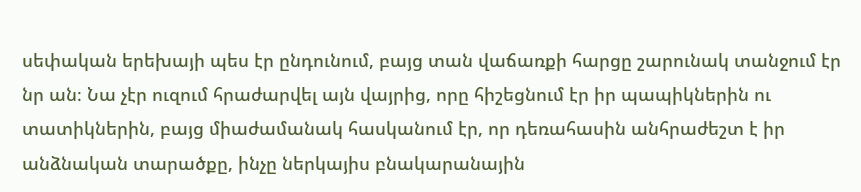սեփական երեխայի պես էր ընդունում, բայց տան վաճառքի հարցը շարունակ տանջում էր նր ան։ Նա չէր ուզում հրաժարվել այն վայրից, որը հիշեցնում էր իր պապիկներին ու տատիկներին, բայց միաժամանակ հասկանում էր, որ դեռահասին անհրաժեշտ է իր անձնական տարածքը, ինչը ներկայիս բնակարանային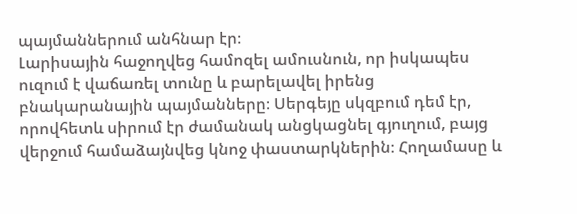պայմաններում անհնար էր։
Լարիսային հաջողվեց համոզել ամուսնուն, որ իսկապես ուզում է վաճառել տունը և բարելավել իրենց բնակարանային պայմանները։ Սերգեյը սկզբում դեմ էր, որովհետև սիրում էր ժամանակ անցկացնել գյուղում, բայց վերջում համաձայնվեց կնոջ փաստարկներին։ Հողամասը և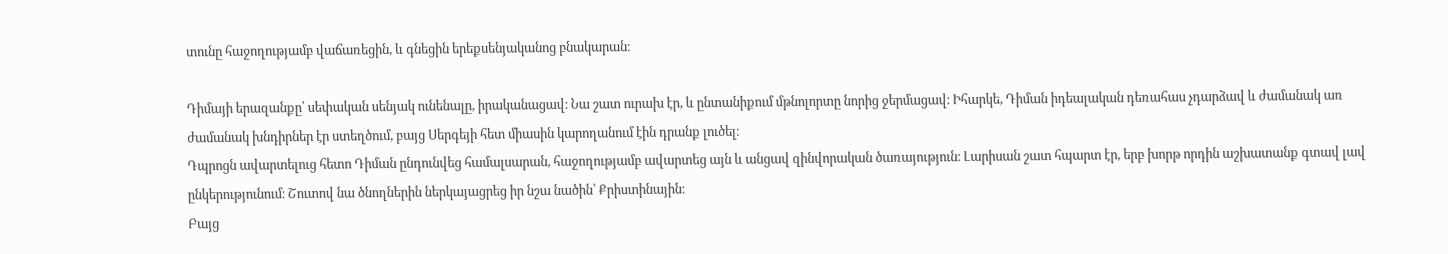տունը հաջողությամբ վաճառեցին, և գնեցին երեքսենյականոց բնակարան։

Դիմայի երազանքը՝ սեփական սենյակ ունենալը, իրականացավ։ Նա շատ ուրախ էր, և ընտանիքում մթնոլորտը նորից ջերմացավ։ Իհարկե, Դիման իդեալական դեռահաս չդարձավ և ժամանակ առ ժամանակ խնդիրներ էր ստեղծում, բայց Սերգեյի հետ միասին կարողանում էին դրանք լուծել։
Դպրոցն ավարտելուց հետո Դիման ընդունվեց համալսարան, հաջողությամբ ավարտեց այն և անցավ զինվորական ծառայություն։ Լարիսան շատ հպարտ էր, երբ խորթ որդին աշխատանք գտավ լավ ընկերությունում։ Շուտով նա ծնողներին ներկայացրեց իր նշա նածին՝ Քրիստինային։
Բայց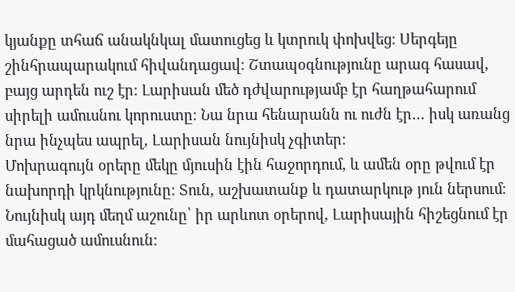կյանքը տհաճ անակնկալ մատուցեց և կտրուկ փոխվեց։ Սերգեյը շինհրապարակում հիվանդացավ։ Շտապօգնությունը արագ հասավ, բայց արդեն ուշ էր։ Լարիսան մեծ դժվարությամբ էր հաղթահարում սիրելի ամուսնու կորուստը։ Նա նրա հենարանն ու ուժն էր… իսկ առանց նրա ինչպես ապրել, Լարիսան նույնիսկ չգիտեր։
Մոխրագույն օրերը մեկը մյուսին էին հաջորդում, և ամեն օրը թվում էր նախորդի կրկնությունը։ Տուն, աշխատանք և դատարկութ յուն ներսում։ Նույնիսկ այդ մեղմ աշունը՝ իր արևոտ օրերով, Լարիսային հիշեցնում էր մահացած ամուսնուն։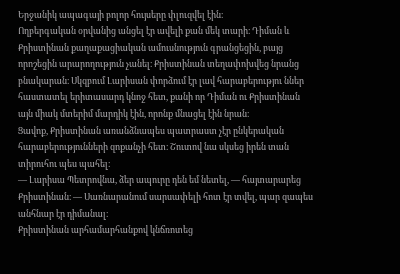Երջանիկ ապագայի բոլոր հույսերը փլուզվել էին։
Ողբերգական օրվանից անցել էր ավելի քան մեկ տարի։ Դիման և Քրիստինան քաղաքացիական ամուսնություն գրանցեցին, բայց որոշեցին արարողություն չանել։ Քրիստինան տեղափոխվեց նրանց բնակարան։ Սկզբում Լարիսան փորձում էր լավ հարաբերությու ններ հաստատել երիտասարդ կնոջ հետ, քանի որ Դիման ու Քրիստինան այն միակ մտերիմ մարդիկ էին, որոնք մնացել էին նրան։
Ցավոք, Քրիստինան առանձնապես պատրաստ չէր ընկերական հարաբերությունների զոքանչի հետ։ Շուտով նա սկսեց իրեն տան տիրուհու պես պահել։
— Լարիսա Պետրովնա, ձեր ապուրը դեն եմ նետել, — հայտարարեց Քրիստինան։ — Սառնարանում սարսափելի հոտ էր տվել, պար զապես անհնար էր դիմանալ։
Քրիստինան արհամարհանքով կնճռոտեց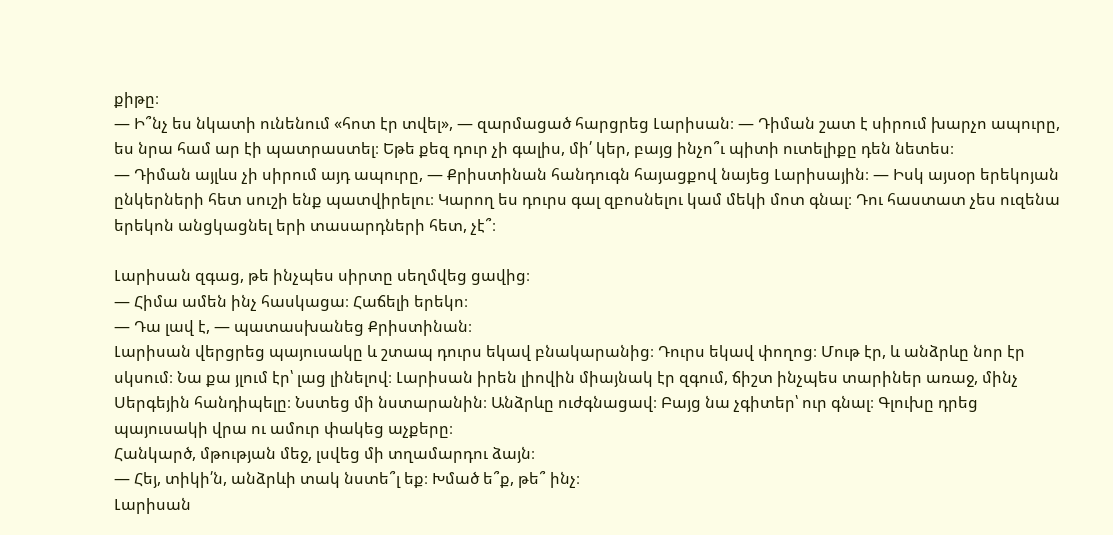քիթը։
— Ի՞նչ ես նկատի ունենում «հոտ էր տվել», — զարմացած հարցրեց Լարիսան։ — Դիման շատ է սիրում խարչո ապուրը, ես նրա համ ար էի պատրաստել։ Եթե քեզ դուր չի գալիս, մի՛ կեր, բայց ինչո՞ւ պիտի ուտելիքը դեն նետես։
— Դիման այլևս չի սիրում այդ ապուրը, — Քրիստինան հանդուգն հայացքով նայեց Լարիսային։ — Իսկ այսօր երեկոյան ընկերների հետ սուշի ենք պատվիրելու։ Կարող ես դուրս գալ զբոսնելու կամ մեկի մոտ գնալ։ Դու հաստատ չես ուզենա երեկոն անցկացնել երի տասարդների հետ, չէ՞։

Լարիսան զգաց, թե ինչպես սիրտը սեղմվեց ցավից։
— Հիմա ամեն ինչ հասկացա։ Հաճելի երեկո։
— Դա լավ է, — պատասխանեց Քրիստինան։
Լարիսան վերցրեց պայուսակը և շտապ դուրս եկավ բնակարանից։ Դուրս եկավ փողոց։ Մութ էր, և անձրևը նոր էր սկսում։ Նա քա յլում էր՝ լաց լինելով։ Լարիսան իրեն լիովին միայնակ էր զգում, ճիշտ ինչպես տարիներ առաջ, մինչ Սերգեյին հանդիպելը։ Նստեց մի նստարանին։ Անձրևը ուժգնացավ։ Բայց նա չգիտեր՝ ուր գնալ։ Գլուխը դրեց պայուսակի վրա ու ամուր փակեց աչքերը։
Հանկարծ, մթության մեջ, լսվեց մի տղամարդու ձայն։
— Հեյ, տիկի՛ն, անձրևի տակ նստե՞լ եք։ Խմած ե՞ք, թե՞ ինչ։
Լարիսան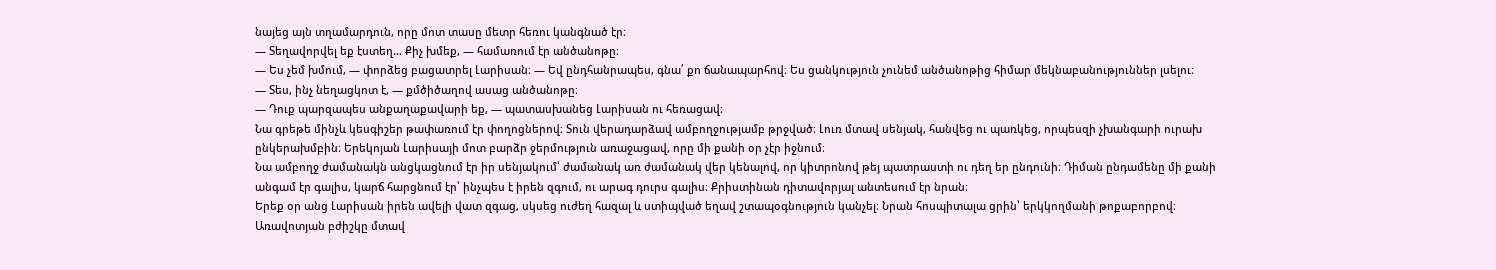նայեց այն տղամարդուն, որը մոտ տասը մետր հեռու կանգնած էր։
— Տեղավորվել եք էստեղ… Քիչ խմեք, — համառում էր անծանոթը։
— Ես չեմ խմում, — փորձեց բացատրել Լարիսան։ — Եվ ընդհանրապես, գնա՛ քո ճանապարհով։ Ես ցանկություն չունեմ անծանոթից հիմար մեկնաբանություններ լսելու։
— Տես, ինչ նեղացկոտ է, — քմծիծաղով ասաց անծանոթը։
— Դուք պարզապես անքաղաքավարի եք, — պատասխանեց Լարիսան ու հեռացավ։
Նա գրեթե մինչև կեսգիշեր թափառում էր փողոցներով։ Տուն վերադարձավ ամբողջությամբ թրջված։ Լուռ մտավ սենյակ, հանվեց ու պառկեց, որպեսզի չխանգարի ուրախ ընկերախմբին։ Երեկոյան Լարիսայի մոտ բարձր ջերմություն առաջացավ, որը մի քանի օր չէր իջնում։
Նա ամբողջ ժամանակն անցկացնում էր իր սենյակում՝ ժամանակ առ ժամանակ վեր կենալով, որ կիտրոնով թեյ պատրաստի ու դեղ եր ընդունի։ Դիման ընդամենը մի քանի անգամ էր գալիս, կարճ հարցնում էր՝ ինչպես է իրեն զգում, ու արագ դուրս գալիս։ Քրիստինան դիտավորյալ անտեսում էր նրան։
Երեք օր անց Լարիսան իրեն ավելի վատ զգաց, սկսեց ուժեղ հազալ և ստիպված եղավ շտապօգնություն կանչել։ Նրան հոսպիտալա ցրին՝ երկկողմանի թոքաբորբով։
Առավոտյան բժիշկը մտավ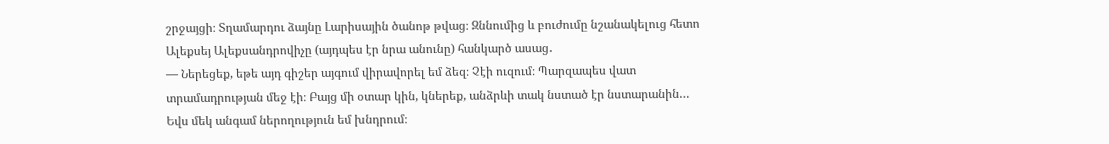շրջայցի։ Տղամարդու ձայնը Լարիսային ծանոթ թվաց։ Զննումից և բուժումը նշանակելուց հետո Ալեքսեյ Ալեքսանդրովիչը (այդպես էր նրա անունը) հանկարծ ասաց․
— Ներեցեք, եթե այդ գիշեր այգում վիրավորել եմ ձեզ։ Չէի ուզում։ Պարզապես վատ տրամադրության մեջ էի։ Բայց մի օտար կին, կներեք, անձրևի տակ նստած էր նստարանին… Եվս մեկ անգամ ներողություն եմ խնդրում։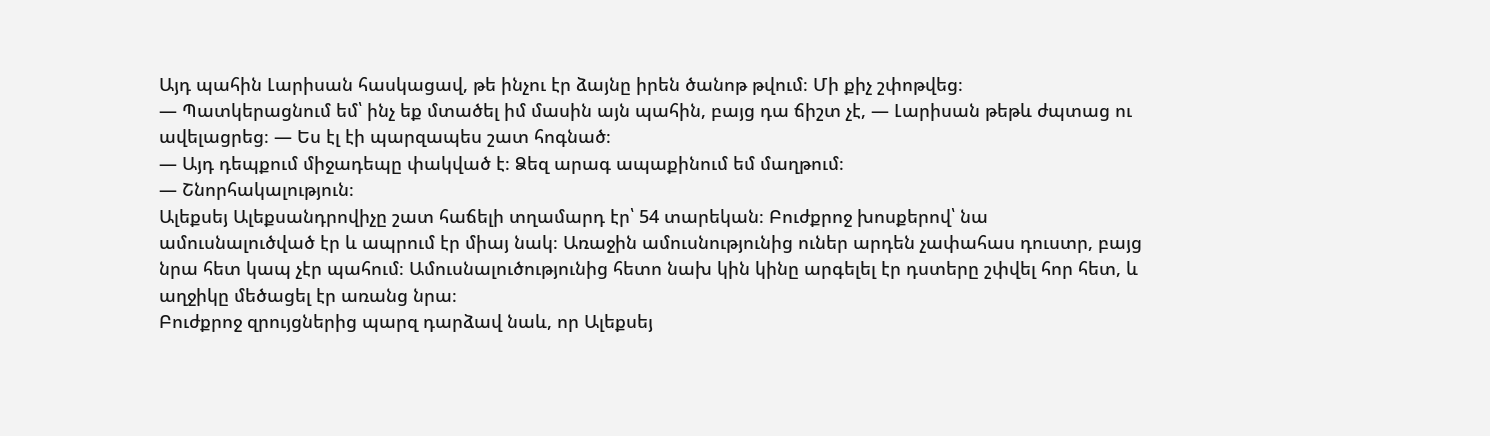Այդ պահին Լարիսան հասկացավ, թե ինչու էր ձայնը իրեն ծանոթ թվում։ Մի քիչ շփոթվեց։
— Պատկերացնում եմ՝ ինչ եք մտածել իմ մասին այն պահին, բայց դա ճիշտ չէ, — Լարիսան թեթև ժպտաց ու ավելացրեց։ — Ես էլ էի պարզապես շատ հոգնած։
— Այդ դեպքում միջադեպը փակված է։ Ձեզ արագ ապաքինում եմ մաղթում։
— Շնորհակալություն։
Ալեքսեյ Ալեքսանդրովիչը շատ հաճելի տղամարդ էր՝ 54 տարեկան։ Բուժքրոջ խոսքերով՝ նա ամուսնալուծված էր և ապրում էր միայ նակ։ Առաջին ամուսնությունից ուներ արդեն չափահաս դուստր, բայց նրա հետ կապ չէր պահում։ Ամուսնալուծությունից հետո նախ կին կինը արգելել էր դստերը շփվել հոր հետ, և աղջիկը մեծացել էր առանց նրա։
Բուժքրոջ զրույցներից պարզ դարձավ նաև, որ Ալեքսեյ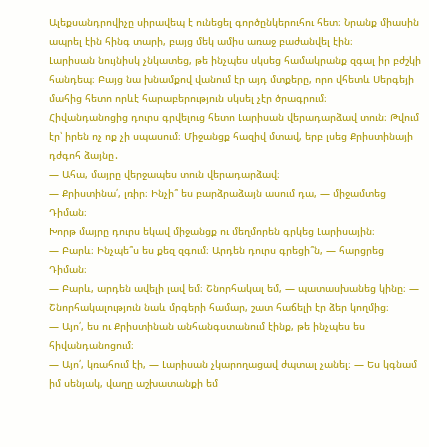Ալեքսանդրովիչը սիրավեպ է ունեցել գործընկերուհու հետ։ Նրանք միասին ապրել էին հինգ տարի, բայց մեկ ամիս առաջ բաժանվել էին։
Լարիսան նույնիսկ չնկատեց, թե ինչպես սկսեց համակրանք զգալ իր բժշկի հանդեպ։ Բայց նա խնամքով վանում էր այդ մտքերը, որո վհետև Սերգեյի մահից հետո որևէ հարաբերություն սկսել չէր ծրագրում։
Հիվանդանոցից դուրս գրվելուց հետո Լարիսան վերադարձավ տուն։ Թվում էր՝ իրեն ոչ ոք չի սպասում։ Միջանցք հազիվ մտավ, երբ լսեց Քրիստինայի դժգոհ ձայնը․
— Ահա, մայրը վերջապես տուն վերադարձավ։
— Քրիստինա՛, լռիր։ Ինչի՞ ես բարձրաձայն ասում դա, — միջամտեց Դիման։
Խորթ մայրը դուրս եկավ միջանցք ու մեղմորեն գրկեց Լարիսային։
— Բարև։ Ինչպե՞ս ես քեզ զգում։ Արդեն դուրս գրեցի՞ն, — հարցրեց Դիման։
— Բարև, արդեն ավելի լավ եմ։ Շնորհակալ եմ, — պատասխանեց կինը։ — Շնորհակալություն նաև մրգերի համար, շատ հաճելի էր ձեր կողմից։
— Այո՛, ես ու Քրիստինան անհանգստանում էինք, թե ինչպես ես հիվանդանոցում։
— Այո՛, կռահում էի, — Լարիսան չկարողացավ ժպտալ չանել։ — Ես կգնամ իմ սենյակ, վաղը աշխատանքի եմ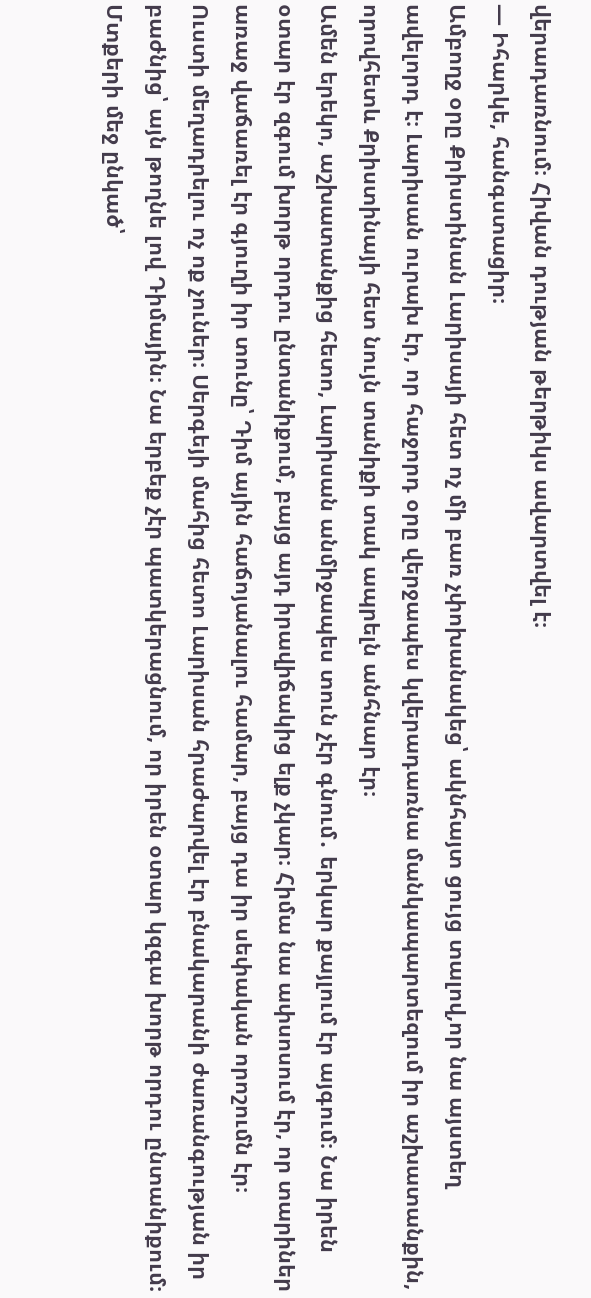վերադառնում։ Հիվան դության թերթիկս ավարտվել է։
— Իհարկե, հանգստացիր։
Ամբողջ օրը Քրիստինան Լարիսայի հետ ոչ մի բառ չփոխանակեց՝ ակնհայտ ցույց տալով,որ նա այստեղ ավելորդ է։ Լարիսան ուրախ էր, որ հաջորդ օրը վերջապես կվերադառնա մանկապարտեզում իր աշխատանքին, որովհետև Քրիստինայի հետ նույն տանիքի տակ ապրելն անհնար էր։
Ամեն երեկո, աշխատանքից հետո, Լարիսան անմիջապես տուն չէր գնում․ երկար քայլում էր այգում։ Նա իրեն օտար էր զգում խորթ որդու ընտանիքում, բայց այդ իրավիճակից ելք չկար։ Հիմա նա ափսոսում էր, որ տարիներ առաջ վաճառել էր գյուղի իր տունը՝ Դիմ ային հաճոյանալու համար, բայց դա իր սեփական որոշումն էր։
Ուստի մեղադրելու ոչ ոք չուներ։ Սերգեյի մահից հետո Լարիսան հրաժարվել էր բնակարանի ժառանգության իր բաժնից՝ այն թողնե լով Դիմային։ Նա երբեք չէր պատկերացնում, որ իրեն օտար կզգա խորթ որդու ընտանիքում։
Մտքերի մեջ ընկած՝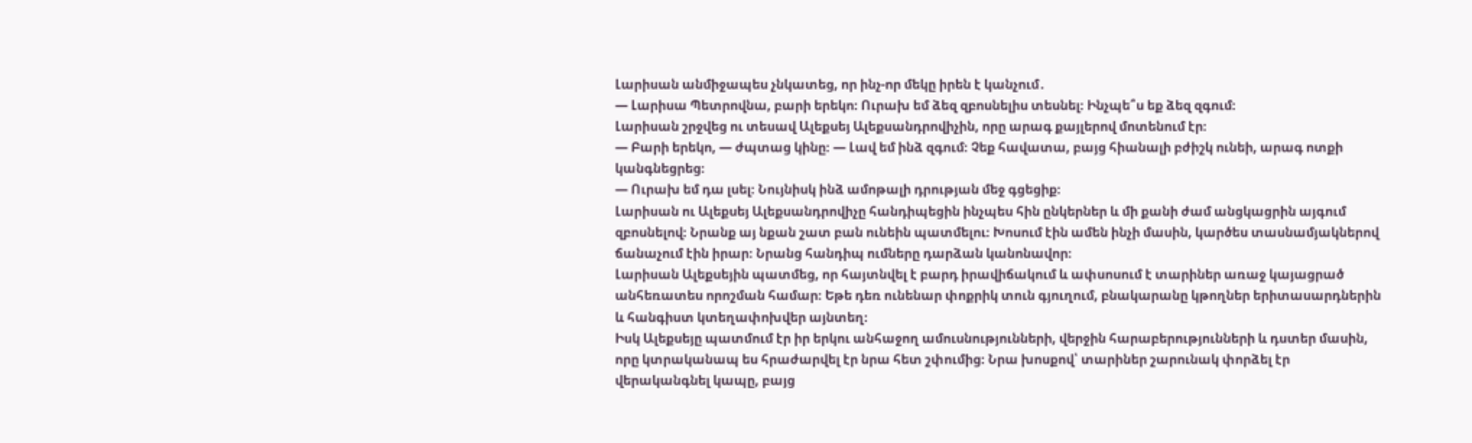Լարիսան անմիջապես չնկատեց, որ ինչ-որ մեկը իրեն է կանչում․
— Լարիսա Պետրովնա, բարի երեկո։ Ուրախ եմ ձեզ զբոսնելիս տեսնել։ Ինչպե՞ս եք ձեզ զգում։
Լարիսան շրջվեց ու տեսավ Ալեքսեյ Ալեքսանդրովիչին, որը արագ քայլերով մոտենում էր։
— Բարի երեկո, — ժպտաց կինը։ — Լավ եմ ինձ զգում։ Չեք հավատա, բայց հիանալի բժիշկ ունեի, արագ ոտքի կանգնեցրեց։
— Ուրախ եմ դա լսել։ Նույնիսկ ինձ ամոթալի դրության մեջ գցեցիք։
Լարիսան ու Ալեքսեյ Ալեքսանդրովիչը հանդիպեցին ինչպես հին ընկերներ և մի քանի ժամ անցկացրին այգում զբոսնելով։ Նրանք այ նքան շատ բան ունեին պատմելու։ Խոսում էին ամեն ինչի մասին, կարծես տասնամյակներով ճանաչում էին իրար։ Նրանց հանդիպ ումները դարձան կանոնավոր։
Լարիսան Ալեքսեյին պատմեց, որ հայտնվել է բարդ իրավիճակում և ափսոսում է տարիներ առաջ կայացրած անհեռատես որոշման համար։ Եթե դեռ ունենար փոքրիկ տուն գյուղում, բնակարանը կթողներ երիտասարդներին և հանգիստ կտեղափոխվեր այնտեղ։
Իսկ Ալեքսեյը պատմում էր իր երկու անհաջող ամուսնությունների, վերջին հարաբերությունների և դստեր մասին, որը կտրականապ ես հրաժարվել էր նրա հետ շփումից։ Նրա խոսքով՝ տարիներ շարունակ փորձել էր վերականգնել կապը, բայց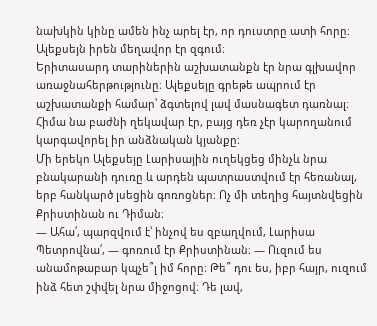նախկին կինը ամեն ինչ արել էր, որ դուստրը ատի հորը։ Ալեքսեյն իրեն մեղավոր էր զգում։
Երիտասարդ տարիներին աշխատանքն էր նրա գլխավոր առաջնահերթությունը։ Ալեքսեյը գրեթե ապրում էր աշխատանքի համար՝ ձգտելով լավ մասնագետ դառնալ։ Հիմա նա բաժնի ղեկավար էր, բայց դեռ չէր կարողանում կարգավորել իր անձնական կյանքը։
Մի երեկո Ալեքսեյը Լարիսային ուղեկցեց մինչև նրա բնակարանի դուռը և արդեն պատրաստվում էր հեռանալ, երբ հանկարծ լսեցին գոռոցներ։ Ոչ մի տեղից հայտնվեցին Քրիստինան ու Դիման։
— Ահա՛, պարզվում է՝ ինչով ես զբաղվում, Լարիսա Պետրովնա՛, — գոռում էր Քրիստինան։ — Ուզում ես անամոթաբար կպչե՞լ իմ հորը։ Թե՞ դու ես, իբր հայր, ուզում ինձ հետ շփվել նրա միջոցով։ Դե լավ,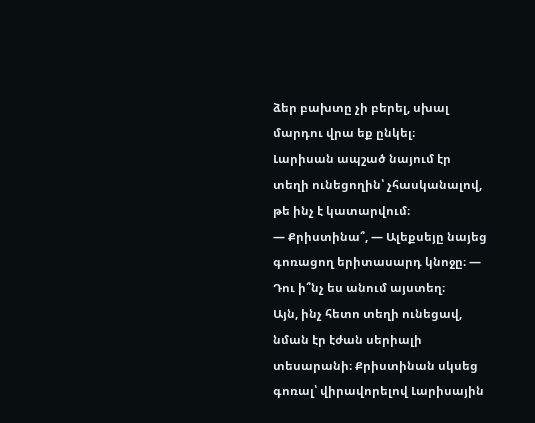ձեր բախտը չի բերել, սխալ մարդու վրա եք ընկել։
Լարիսան ապշած նայում էր տեղի ունեցողին՝ չհասկանալով, թե ինչ է կատարվում։
— Քրիստինա՞, — Ալեքսեյը նայեց գոռացող երիտասարդ կնոջը։ — Դու ի՞նչ ես անում այստեղ։
Այն, ինչ հետո տեղի ունեցավ, նման էր էժան սերիալի տեսարանի։ Քրիստինան սկսեց գոռալ՝ վիրավորելով Լարիսային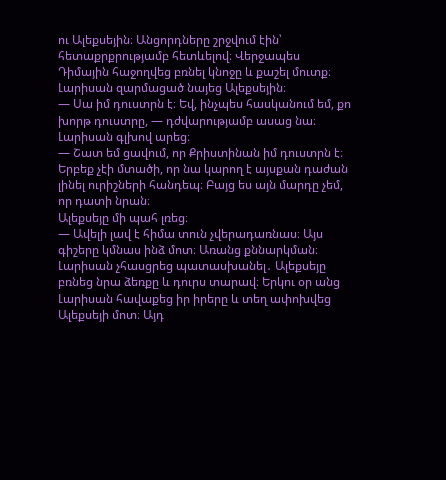ու Ալեքսեյին։ Անցորդները շրջվում էին՝ հետաքրքրությամբ հետևելով։ Վերջապես Դիմային հաջողվեց բռնել կնոջը և քաշել մուտք։
Լարիսան զարմացած նայեց Ալեքսեյին։
— Սա իմ դուստրն է։ Եվ, ինչպես հասկանում եմ, քո խորթ դուստրը, — դժվարությամբ ասաց նա։
Լարիսան գլխով արեց։
— Շատ եմ ցավում, որ Քրիստինան իմ դուստրն է։ Երբեք չէի մտածի, որ նա կարող է այսքան դաժան լինել ուրիշների հանդեպ։ Բայց ես այն մարդը չեմ, որ դատի նրան։
Ալեքսեյը մի պահ լռեց։
— Ավելի լավ է հիմա տուն չվերադառնաս։ Այս գիշերը կմնաս ինձ մոտ։ Առանց քննարկման։
Լարիսան չհասցրեց պատասխանել․ Ալեքսեյը բռնեց նրա ձեռքը և դուրս տարավ։ Երկու օր անց Լարիսան հավաքեց իր իրերը և տեղ ափոխվեց Ալեքսեյի մոտ։ Այդ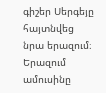գիշեր Սերգեյը հայտնվեց նրա երազում։ Երազում ամուսինը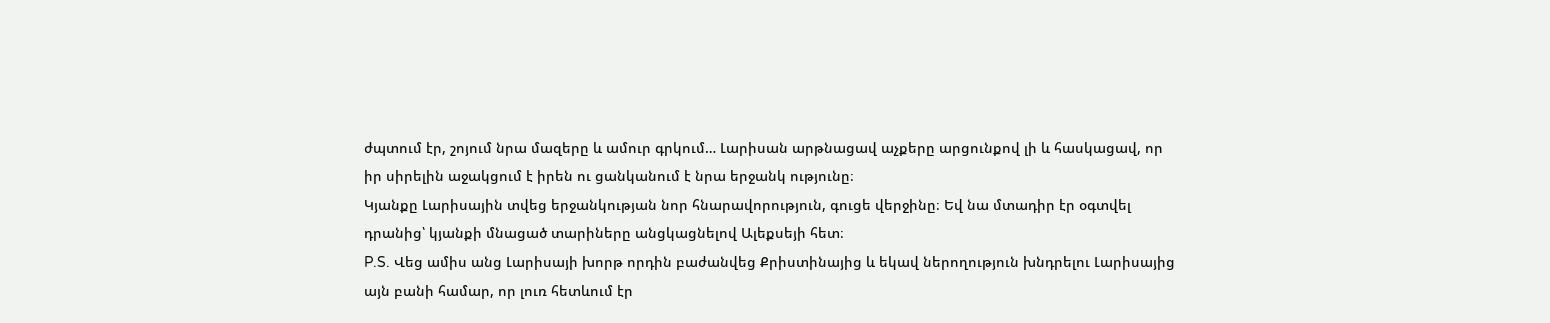ժպտում էր, շոյում նրա մազերը և ամուր գրկում… Լարիսան արթնացավ աչքերը արցունքով լի և հասկացավ, որ իր սիրելին աջակցում է իրեն ու ցանկանում է նրա երջանկ ությունը։
Կյանքը Լարիսային տվեց երջանկության նոր հնարավորություն, գուցե վերջինը։ Եվ նա մտադիր էր օգտվել դրանից՝ կյանքի մնացած տարիները անցկացնելով Ալեքսեյի հետ։
P.S. Վեց ամիս անց Լարիսայի խորթ որդին բաժանվեց Քրիստինայից և եկավ ներողություն խնդրելու Լարիսայից այն բանի համար, որ լուռ հետևում էր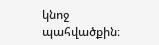կնոջ պահվածքին։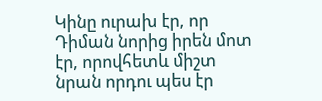Կինը ուրախ էր, որ Դիման նորից իրեն մոտ էր, որովհետև միշտ նրան որդու պես էր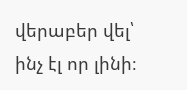վերաբեր վել՝ ինչ էլ որ լինի։